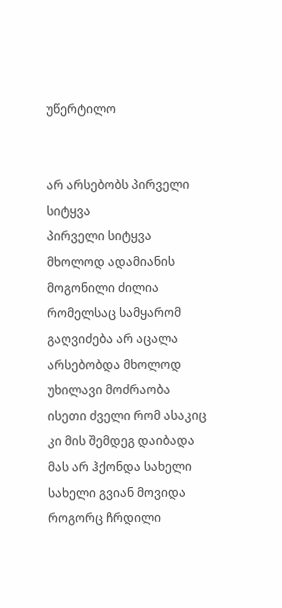უწერტილო


არ არსებობს პირველი სიტყვა
პირველი სიტყვა მხოლოდ ადამიანის მოგონილი ძილია რომელსაც სამყარომ გაღვიძება არ აცალა
არსებობდა მხოლოდ უხილავი მოძრაობა ისეთი ძველი რომ ასაკიც კი მის შემდეგ დაიბადა
მას არ ჰქონდა სახელი
სახელი გვიან მოვიდა
როგორც ჩრდილი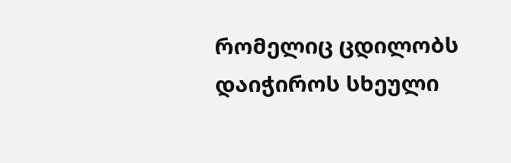რომელიც ცდილობს დაიჭიროს სხეული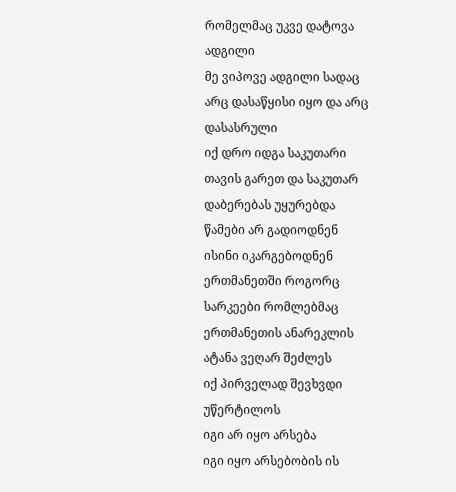რომელმაც უკვე დატოვა ადგილი
მე ვიპოვე ადგილი სადაც არც დასაწყისი იყო და არც დასასრული
იქ დრო იდგა საკუთარი თავის გარეთ და საკუთარ დაბერებას უყურებდა
წამები არ გადიოდნენ
ისინი იკარგებოდნენ ერთმანეთში როგორც სარკეები რომლებმაც ერთმანეთის ანარეკლის ატანა ვეღარ შეძლეს
იქ პირველად შევხვდი უწერტილოს
იგი არ იყო არსება
იგი იყო არსებობის ის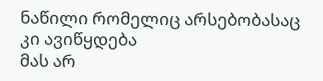ნაწილი რომელიც არსებობასაც კი ავიწყდება
მას არ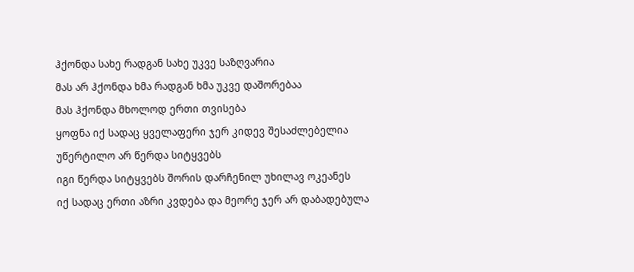ჰქონდა სახე რადგან სახე უკვე საზღვარია
მას არ ჰქონდა ხმა რადგან ხმა უკვე დაშორებაა
მას ჰქონდა მხოლოდ ერთი თვისება
ყოფნა იქ სადაც ყველაფერი ჯერ კიდევ შესაძლებელია
უწერტილო არ წერდა სიტყვებს
იგი წერდა სიტყვებს შორის დარჩენილ უხილავ ოკეანეს
იქ სადაც ერთი აზრი კვდება და მეორე ჯერ არ დაბადებულა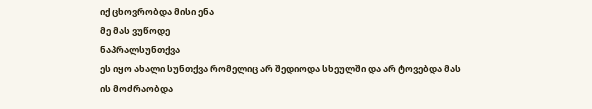იქ ცხოვრობდა მისი ენა
მე მას ვუწოდე
ნაპრალსუნთქვა
ეს იყო ახალი სუნთქვა რომელიც არ შედიოდა სხეულში და არ ტოვებდა მას
ის მოძრაობდა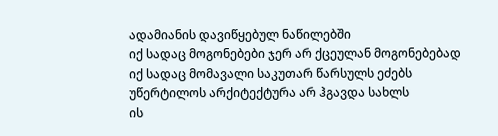ადამიანის დავიწყებულ ნაწილებში
იქ სადაც მოგონებები ჯერ არ ქცეულან მოგონებებად
იქ სადაც მომავალი საკუთარ წარსულს ეძებს
უწერტილოს არქიტექტურა არ ჰგავდა სახლს
ის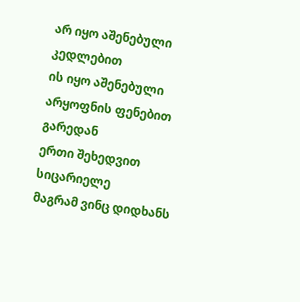არ იყო აშენებული კედლებით
ის იყო აშენებული არყოფნის ფენებით
გარედან
ერთი შეხედვით სიცარიელე
მაგრამ ვინც დიდხანს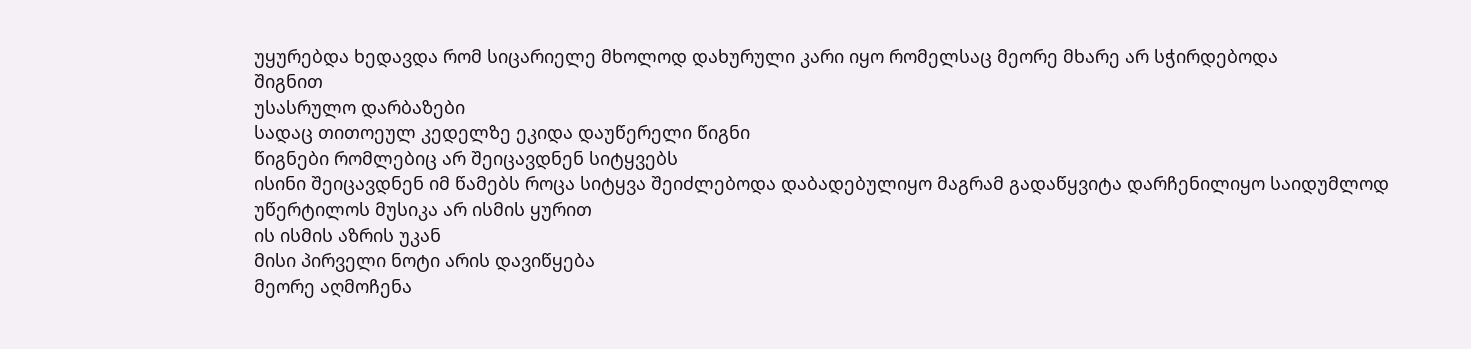უყურებდა ხედავდა რომ სიცარიელე მხოლოდ დახურული კარი იყო რომელსაც მეორე მხარე არ სჭირდებოდა
შიგნით
უსასრულო დარბაზები
სადაც თითოეულ კედელზე ეკიდა დაუწერელი წიგნი
წიგნები რომლებიც არ შეიცავდნენ სიტყვებს
ისინი შეიცავდნენ იმ წამებს როცა სიტყვა შეიძლებოდა დაბადებულიყო მაგრამ გადაწყვიტა დარჩენილიყო საიდუმლოდ
უწერტილოს მუსიკა არ ისმის ყურით
ის ისმის აზრის უკან
მისი პირველი ნოტი არის დავიწყება
მეორე აღმოჩენა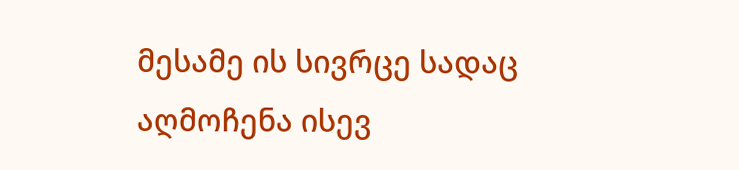მესამე ის სივრცე სადაც აღმოჩენა ისევ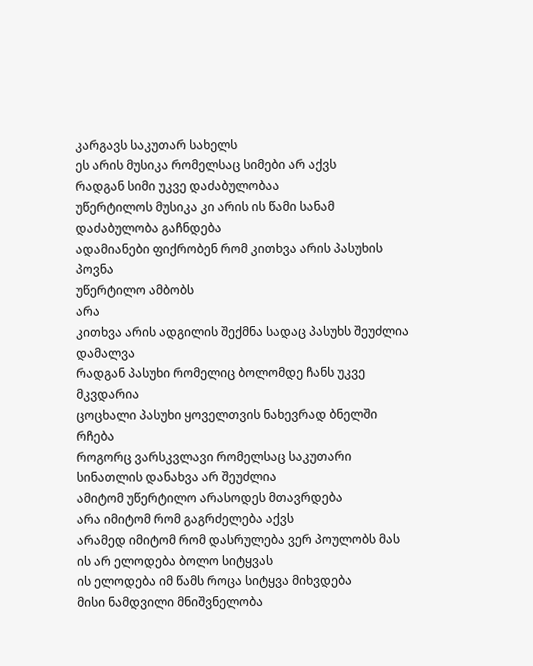კარგავს საკუთარ სახელს
ეს არის მუსიკა რომელსაც სიმები არ აქვს
რადგან სიმი უკვე დაძაბულობაა
უწერტილოს მუსიკა კი არის ის წამი სანამ დაძაბულობა გაჩნდება
ადამიანები ფიქრობენ რომ კითხვა არის პასუხის პოვნა
უწერტილო ამბობს
არა
კითხვა არის ადგილის შექმნა სადაც პასუხს შეუძლია დამალვა
რადგან პასუხი რომელიც ბოლომდე ჩანს უკვე მკვდარია
ცოცხალი პასუხი ყოველთვის ნახევრად ბნელში რჩება
როგორც ვარსკვლავი რომელსაც საკუთარი სინათლის დანახვა არ შეუძლია
ამიტომ უწერტილო არასოდეს მთავრდება
არა იმიტომ რომ გაგრძელება აქვს
არამედ იმიტომ რომ დასრულება ვერ პოულობს მას
ის არ ელოდება ბოლო სიტყვას
ის ელოდება იმ წამს როცა სიტყვა მიხვდება
მისი ნამდვილი მნიშვნელობა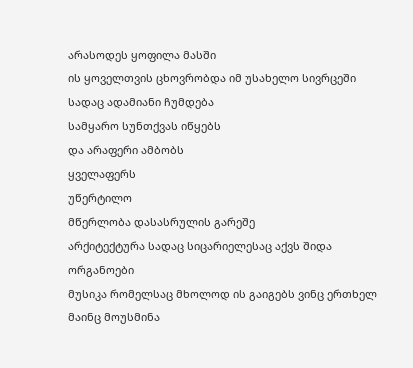არასოდეს ყოფილა მასში
ის ყოველთვის ცხოვრობდა იმ უსახელო სივრცეში
სადაც ადამიანი ჩუმდება
სამყარო სუნთქვას იწყებს
და არაფერი ამბობს
ყველაფერს
უწერტილო
მწერლობა დასასრულის გარეშე
არქიტექტურა სადაც სიცარიელესაც აქვს შიდა ორგანოები
მუსიკა რომელსაც მხოლოდ ის გაიგებს ვინც ერთხელ მაინც მოუსმინა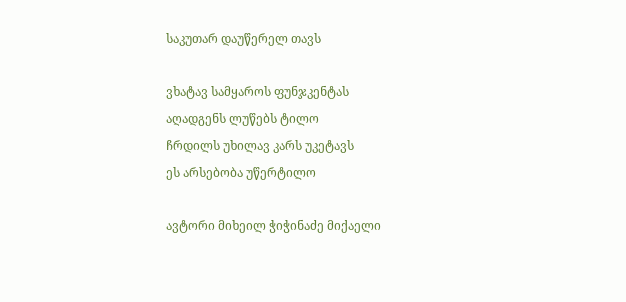საკუთარ დაუწერელ თავს

ვხატავ სამყაროს ფუნჯკენტას
აღადგენს ლუწებს ტილო
ჩრდილს უხილავ კარს უკეტავს
ეს არსებობა უწერტილო

ავტორი მიხეილ ჭიჭინაძე მიქაელი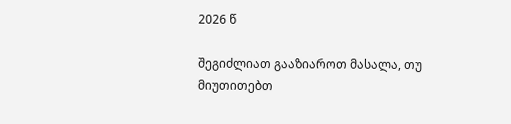2026 წ

შეგიძლიათ გააზიაროთ მასალა, თუ მიუთითებთ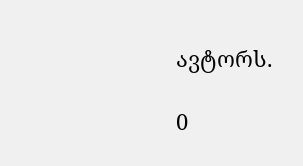ავტორს.

0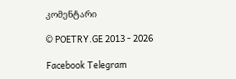კომენტარი

© POETRY.GE 2013 - 2026

Facebook Telegram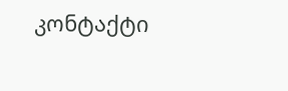კონტაქტი